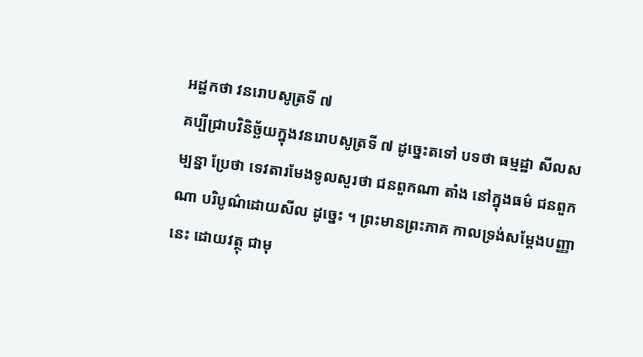អដ្ឋកថា វនរោបសូត្រទី ៧
គប្បីជ្រាបវិនិច្ឆ័យក្នុងវនរោបសូត្រទី ៧ ដូច្នេះតទៅ បទថា ធម្មដ្ឋា សីលសម្បន្នា ប្រែថា ទេវតារមែងទូលសួរថា ជនពួកណា តាំង នៅក្នុងធម៌ ជនពួកណា បរិបូណ៌ដោយសីល ដូច្នេះ ។ ព្រះមានព្រះភាគ កាលទ្រង់សម្តែងបញ្ញានេះ ដោយវត្ថុ ជាមុ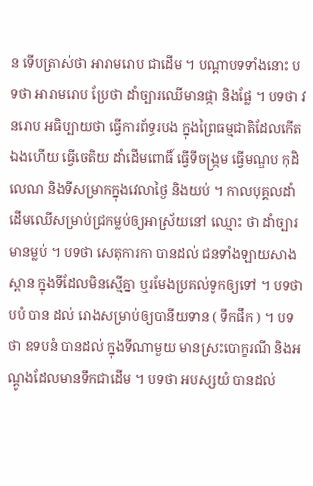ន ទើបត្រាស់ថា អារាមរោប ជាដើម ។ បណ្តាបទទាំងនោះ បទថា អារាមរោប ប្រែថា ដាំច្បារឈើមានផ្កា និងផ្លែ ។ បទថា វនរោប អធិប្បាយថា ធ្វើការព័ទ្ធរបង ក្នុងព្រៃធម្មជាតិដែលកើតឯងហើយ ធ្វើចេតិយ ដាំដើមពោធិ៍ ធ្វើទីចង្រ្កម ធ្វើមណ្ឌប កុដិ លេណ និងទីសម្រាកក្នុងវេលាថ្ងៃ និងយប់ ។ កាលបុគ្គលដាំដើមឈើសម្រាប់ជ្រកម្លប់ឲ្យអាស្រ័យនៅ ឈ្មោះ ថា ដាំច្បារមានម្លប់ ។ បទថា សេតុការកា បានដល់ ជនទាំងឡាយសាង ស្ពាន ក្នុងទីដែលមិនស្មើគ្នា ឬរមែងប្រគល់ទូកឲ្យទៅ ។ បទថា បបំ បាន ដល់ រោងសម្រាប់ឲ្យបានីយទាន ( ទឹកផឹក ) ។ បទថា ឧទបនំ បានដល់ ក្នុងទីណាមួយ មានស្រះបោក្ខរណី និងអណ្តូងដែលមានទឹកជាដើម ។ បទថា អបស្សយំ បានដល់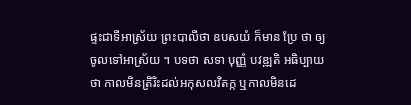ផ្ទះជាទីអាស្រ័យ ព្រះបាលីថា ឧបសយំ ក៏មាន ប្រែ ថា ឲ្យចូលទៅអាស្រ័យ ។ បទថា សទា បុញ្ញំ បវឌ្ឍតិ អធិប្បាយថា កាលមិនត្រិរិះដល់អកុសលវិតក្ក ឬកាលមិនដេ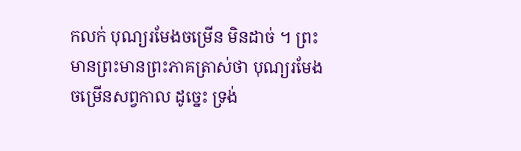កលក់ បុណ្យរមែងចម្រើន មិនដាច់ ។ ព្រះមានព្រះមានព្រះភាគត្រាស់ថា បុណ្យរមែងចម្រើនសព្វកាល ដូច្នេះ ទ្រង់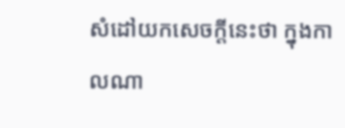សំដៅយកសេចក្តីនេះថា ក្នុងកាលណា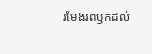រមែងរពឫកដល់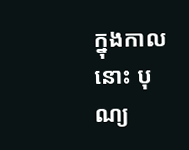ក្នុងកាល នោះ បុណ្យ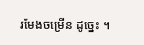រមែងចម្រើន ដូច្នេះ ។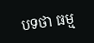បទថា ធម្ម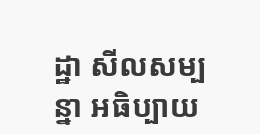ដ្ឋា សីលសម្បន្នា អធិប្បាយ